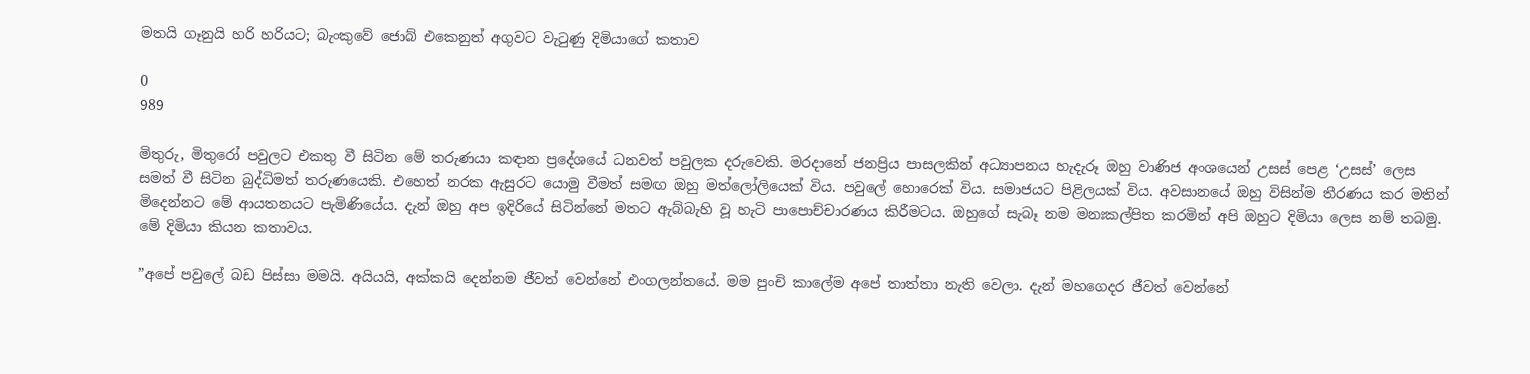මතයි ගෑනුයි හරි හරියට; බැංකුවේ ජොබ් එකෙනුත් අගුවට වැටුණු දිමියාගේ කතාව

0
989

මිතුරු, මිතුරෝ පවුලට එකතු වී සිටින මේ තරුණයා කඳාන ප්‍රදේශයේ ධනවත් පවුලක දරුවෙකි. මරදානේ ජනප්‍රිය පාසලකින් අධ්‍යාපනය හැදැරූ ඔහු වාණිජ අංශයෙන් උසස්‌ පෙළ ‘උසස්‌’ ලෙස සමත් වී සිටින බුද්ධිමත් තරුණයෙකි. එහෙත් නරක ඇසුරට යොමු වීමත් සමඟ ඔහු මත්ලෝලියෙක්‌ විය. පවුලේ හොරෙක්‌ විය. සමාජයට පිළිලයක්‌ විය. අවසානයේ ඔහු විසින්ම තීරණය කර මතින් මිදෙන්නට මේ ආයතනයට පැමිණියේය. දැන් ඔහු අප ඉදිරියේ සිටින්නේ මතට ඇබ්බැහි වූ හැටි පාපොච්චාරණය කිරීමටය. ඔහුගේ සැබෑ නම මනඃකල්පිත කරමින් අපි ඔහුට දිමියා ලෙස නම් තබමු. මේ දිමියා කියන කතාවය.

”අපේ පවුලේ බඩ පිස්‌සා මමයි. අයියයි, අක්‌කයි දෙන්නම ජීවත් වෙන්නේ එංගලන්තයේ. මම පුංචි කාලේම අපේ තාත්තා නැති වෙලා. දැන් මහගෙදර ජීවත් වෙන්නේ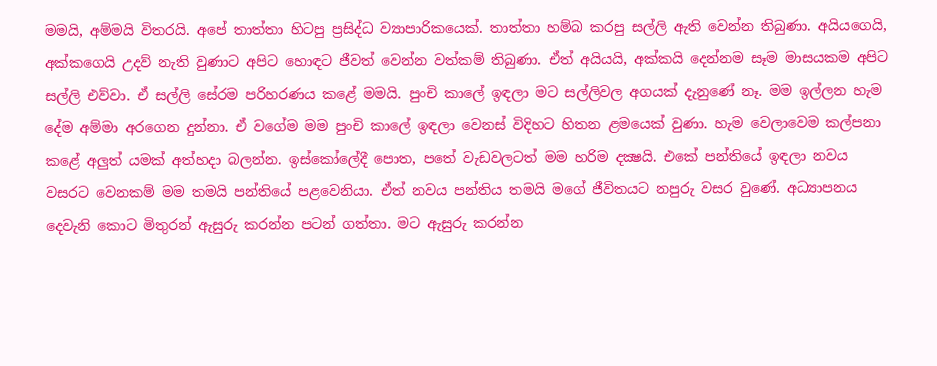මමයි, අම්මයි විතරයි. අපේ තාත්තා හිටපු ප්‍රසිද්ධ ව්‍යාපාරිකයෙක්‌. තාත්තා හම්බ කරපු සල්ලි ඇති වෙන්න තිබුණා. අයියගෙයි, අක්‌කගෙයි උදව් නැති වුණාට අපිට හොඳට ජීවත් වෙන්න වත්කම් තිබුණා. ඒත් අයියයි, අක්‌කයි දෙන්නම සෑම මාසයකම අපිට සල්ලි එව්වා. ඒ සල්ලි සේරම පරිහරණය කළේ මමයි. පුංචි කාලේ ඉඳලා මට සල්ලිවල අගයක්‌ දැනුණේ නෑ. මම ඉල්ලන හැම දේම අම්මා අරගෙන දුන්නා. ඒ වගේම මම පුංචි කාලේ ඉඳලා වෙනස්‌ විදිහට හිතන ළමයෙක්‌ වුණා. හැම වෙලාවෙම කල්පනා කළේ අලුත් යමක්‌ අත්හදා බලන්න. ඉස්‌කෝලේදී පොත, පතේ වැඩවලටත් මම හරිම දක්‍ෂයි. එකේ පන්තියේ ඉඳලා නවය වසරට වෙනකම් මම තමයි පන්තියේ පළවෙනියා. ඒත් නවය පන්තිය තමයි මගේ ජීවිතයට නපුරු වසර වුණේ. අධ්‍යාපනය දෙවැනි කොට මිතුරන් ඇසුරු කරන්න පටන් ගත්තා. මට ඇසුරු කරන්න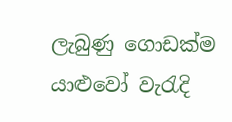ලැබුණු ගොඩක්‌ම යාළුවෝ වැරැදි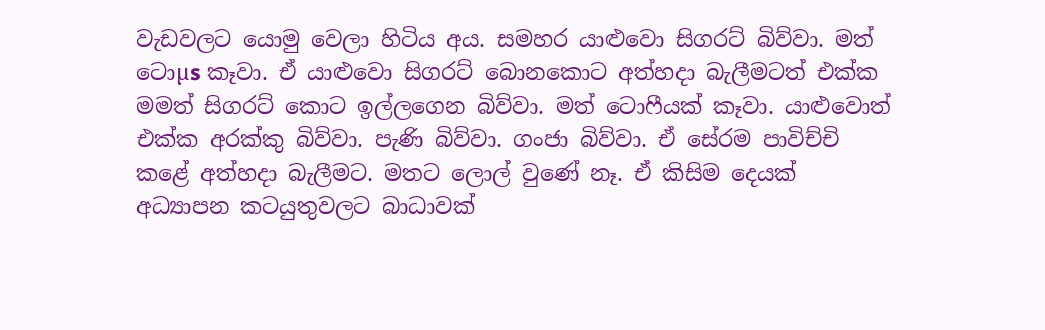වැඩවලට යොමු වෙලා හිටිය අය. සමහර යාළුවො සිගරට්‌ බිව්වා. මත් ටොµs කෑවා. ඒ යාළුවො සිගරට්‌ බොනකොට අත්හදා බැලීමටත් එක්‌ක මමත් සිගරට්‌ කොට ඉල්ලගෙන බිව්වා. මත් ටොෆීයක්‌ කෑවා. යාළුවොත් එක්‌ක අරක්‌කු බිව්වා. පැණි බිව්වා. ගංජා බිව්වා. ඒ සේරම පාවිච්චි කළේ අත්හදා බැලීමට. මතට ලොල් වුණේ නෑ. ඒ කිසිම දෙයක්‌ අධ්‍යාපන කටයුතුවලට බාධාවක්‌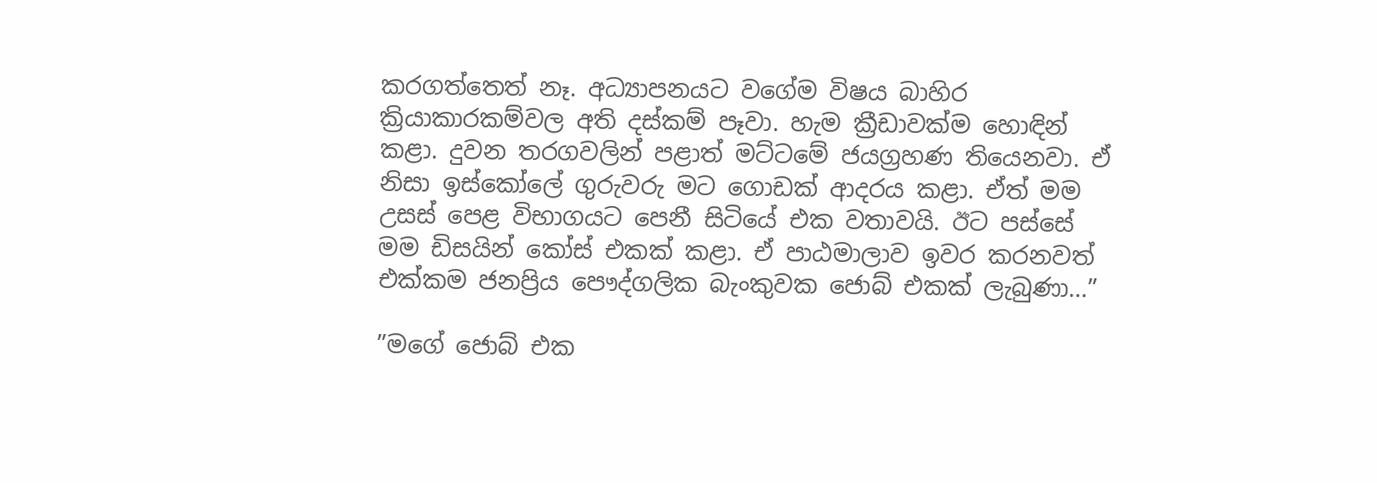කරගත්තෙත් නෑ. අධ්‍යාපනයට වගේම විෂය බාහිර ක්‍රියාකාරකම්වල අති දස්‌කම් පෑවා. හැම ක්‍රීඩාවක්‌ම හොඳින් කළා. දුවන තරගවලින් පළාත් මට්‌ටමේ ජයග්‍රහණ තියෙනවා. ඒ නිසා ඉස්‌කෝලේ ගුරුවරු මට ගොඩක්‌ ආදරය කළා. ඒත් මම උසස්‌ පෙළ විභාගයට පෙනී සිටියේ එක වතාවයි. ඊට පස්‌සේ මම ඩිසයින් කෝස්‌ එකක්‌ කළා. ඒ පාඨමාලාව ඉවර කරනවත් එක්‌කම ජනප්‍රිය පෞද්ගලික බැංකුවක ජොබ් එකක්‌ ලැබුණා…”

”මගේ ජොබ් එක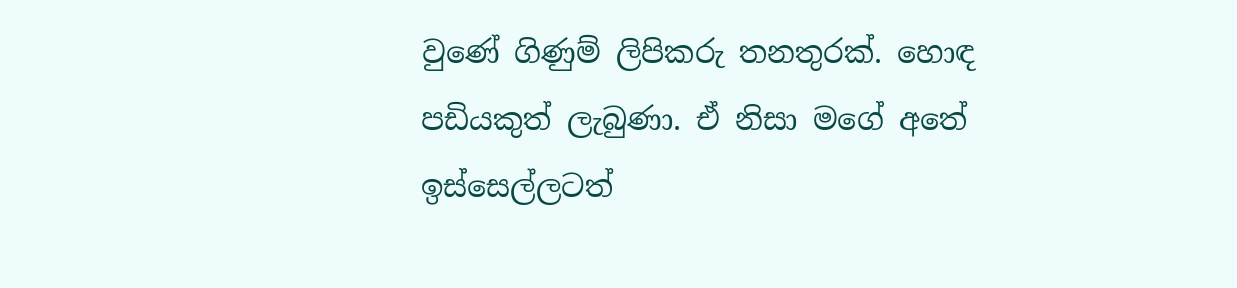වුණේ ගිණුම් ලිපිකරු තනතුරක්‌. හොඳ පඩියකුත් ලැබුණා. ඒ නිසා මගේ අතේ ඉස්‌සෙල්ලටත්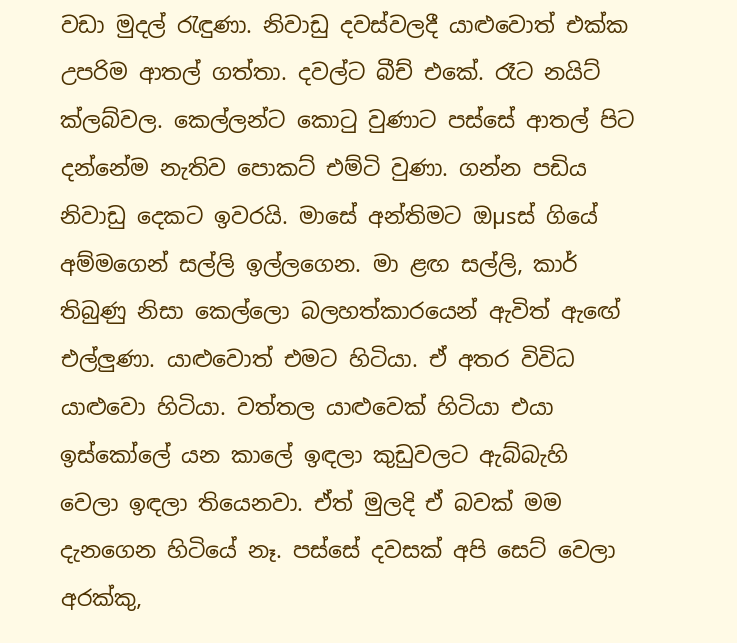වඩා මුදල් රැඳුණා. නිවාඩු දවස්‌වලදී යාළුවොත් එක්‌ක උපරිම ආතල් ගත්තා. දවල්ට බීච් එකේ. රෑට නයිට්‌ ක්‌ලබ්වල. කෙල්ලන්ට කොටු වුණාට පස්‌සේ ආතල් පිට දන්නේම නැතිව පොකට්‌ එම්ටි වුණා. ගන්න පඩිය නිවාඩු දෙකට ඉවරයි. මාසේ අන්තිමට ඔµsස්‌ ගියේ අම්මගෙන් සල්ලි ඉල්ලගෙන. මා ළඟ සල්ලි, කාර් තිබුණු නිසා කෙල්ලො බලහත්කාරයෙන් ඇවිත් ඇඟේ එල්ලුණා. යාළුවොත් එමට හිටියා. ඒ අතර විවිධ යාළුවො හිටියා. වත්තල යාළුවෙක්‌ හිටියා එයා ඉස්‌කෝලේ යන කාලේ ඉඳලා කුඩුවලට ඇබ්බැහි වෙලා ඉඳලා තියෙනවා. ඒත් මුලදි ඒ බවක්‌ මම දැනගෙන හිටියේ නෑ. පස්‌සේ දවසක්‌ අපි සෙට්‌ වෙලා අරක්‌කු,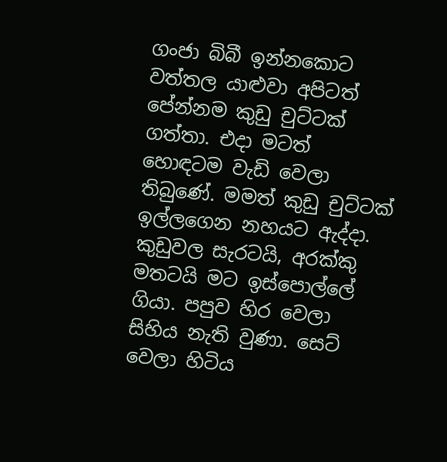ගංජා බිබී ඉන්නකොට වත්තල යාළුවා අපිටත් පේන්නම කුඩු චුට්‌ටක්‌ ගත්තා. එදා මටත් හොඳටම වැඩි වෙලා තිබුණේ. මමත් කුඩු චුට්‌ටක්‌ ඉල්ලගෙන නහයට ඇද්දා. කුඩුවල සැරටයි, අරක්‌කු මතටයි මට ඉස්‌පොල්ලේ ගියා. පපුව හිර වෙලා සිහිය නැති වුණා. සෙට්‌ වෙලා හිටිය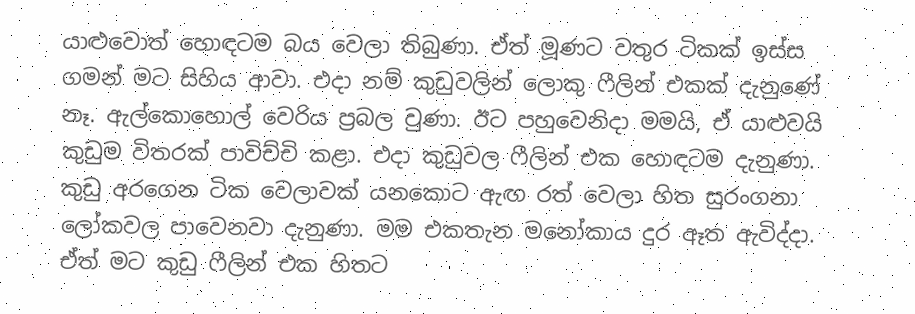යාළුවොත් හොඳටම බය වෙලා තිබුණා. ඒත් මූණට වතුර ටිකක්‌ ඉස්‌ස ගමන් මට සිහිය ආවා. එදා නම් කුඩුවලින් ලොකු ෆීලින් එකක්‌ දැනුණේ නෑ. ඇල්කොහොල් වෙරිය ප්‍රබල වුණා. ඊට පහුවෙනිදා මමයි, ඒ යාළුවයි කුඩුම විතරක්‌ පාවිච්චි කළා. එදා කුඩුවල ෆීලින් එක හොඳටම දැනුණා. කුඩු අරගෙන ටික වෙලාවක්‌ යනකොට ඇඟ රත් වෙලා හිත සුරංගනා ලෝකවල පාවෙනවා දැනුණා. මම එකතැන මනෝකාය දුර ඈත ඇවිද්දා. ඒත් මට කුඩු ෆීලින් එක හිතට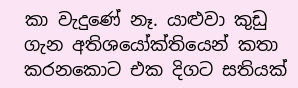කා වැදුණේ නෑ. යාළුවා කුඩු ගැන අතිශයෝක්‌තියෙන් කතා කරනකොට එක දිගට සතියක්‌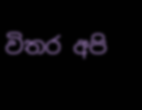විතර අපි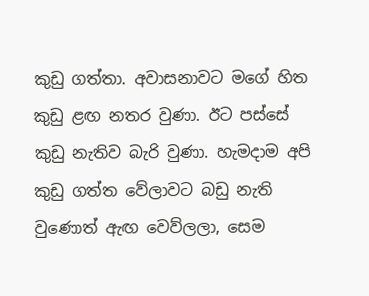කුඩු ගත්තා. අවාසනාවට මගේ හිත කුඩු ළඟ නතර වුණා. ඊට පස්‌සේ කුඩු නැතිව බැරි වුණා. හැමදාම අපි කුඩු ගත්ත වේලාවට බඩු නැති වුණොත් ඇඟ වෙව්ලලා, සෙම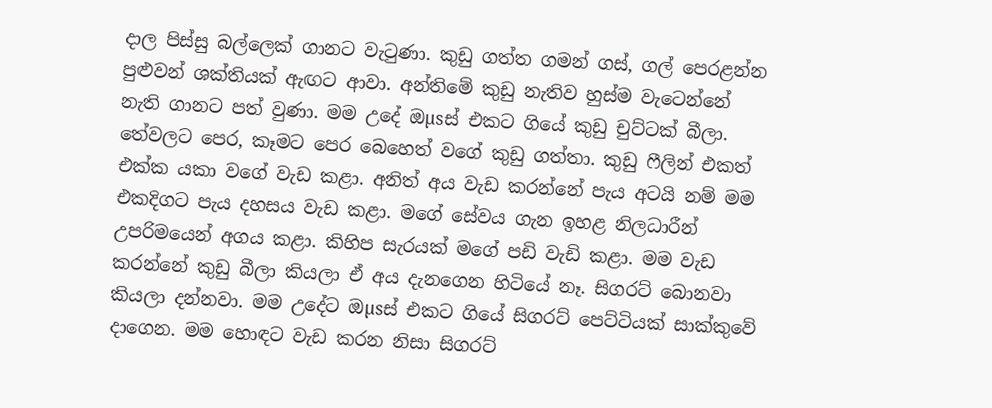දාල පිස්‌සු බල්ලෙක්‌ ගානට වැටුණා. කුඩු ගත්ත ගමන් ගස්‌, ගල් පෙරළන්න පුළුවන් ශක්‌තියක්‌ ඇඟට ආවා. අන්තිමේ කුඩු නැතිව හුස්‌ම වැටෙන්නේ නැති ගානට පත් වුණා. මම උදේ ඔµsස්‌ එකට ගියේ කුඩු චුට්‌ටක්‌ බීලා. තේවලට පෙර, කෑමට පෙර බෙහෙත් වගේ කුඩු ගත්තා. කුඩු ෆීලින් එකත් එක්‌ක යකා වගේ වැඩ කළා. අනිත් අය වැඩ කරන්නේ පැය අටයි නම් මම එකදිගට පැය දහසය වැඩ කළා. මගේ සේවය ගැන ඉහළ නිලධාරීන් උපරිමයෙන් අගය කළා. කිහිප සැරයක්‌ මගේ පඩි වැඩි කළා. මම වැඩ කරන්නේ කුඩු බීලා කියලා ඒ අය දැනගෙන හිටියේ නෑ. සිගරට්‌ බොනවා කියලා දන්නවා. මම උදේට ඔµsස්‌ එකට ගියේ සිගරට්‌ පෙට්‌ටියක්‌ සාක්‌කුවේ දාගෙන. මම හොඳට වැඩ කරන නිසා සිගරට්‌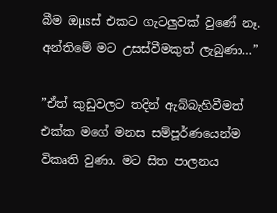බීම ඔµsස්‌ එකට ගැටලුවක්‌ වුණේ නෑ. අන්තිමේ මට උසස්‌වීමකුත් ලැබුණා…”

”ඒත් කුඩුවලට තදින් ඇබ්බැහිවීමත් එක්‌ක මගේ මනස සම්පූර්ණයෙන්ම විකෘති වුණා. මට සිත පාලනය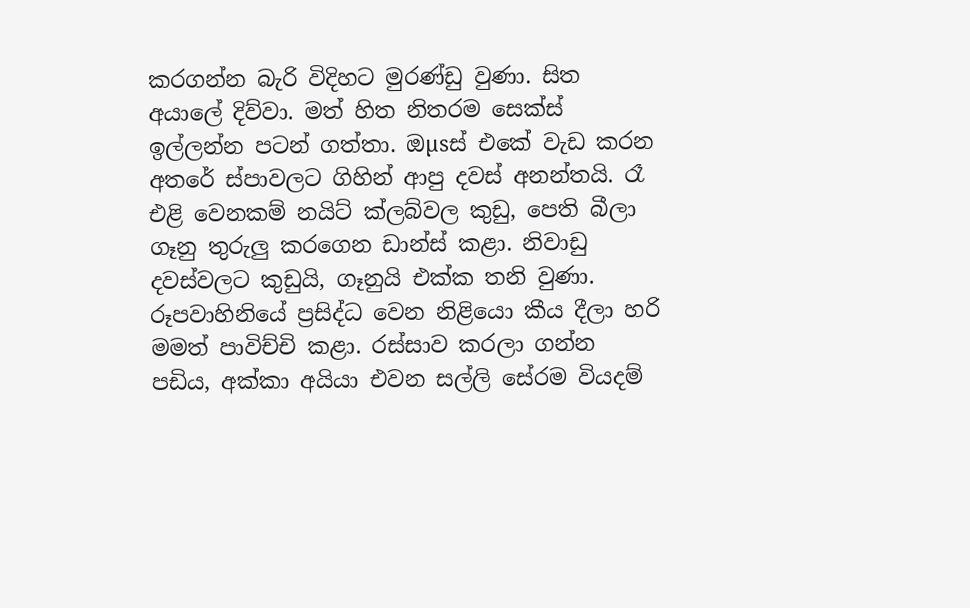කරගන්න බැරි විදිහට මුරණ්‌ඩු වුණා. සිත අයාලේ දිව්වා. මත් හිත නිතරම සෙක්‌ස්‌ ඉල්ලන්න පටන් ගත්තා. ඔµsස්‌ එකේ වැඩ කරන අතරේ ස්‌පාවලට ගිහින් ආපු දවස්‌ අනන්තයි. රෑ එළි වෙනකම් නයිට්‌ ක්‌ලබ්වල කුඩු, පෙති බීලා ගෑනු තුරුලු කරගෙන ඩාන්ස්‌ කළා. නිවාඩු දවස්‌වලට කුඩුයි, ගෑනුයි එක්‌ක තනි වුණා. රූපවාහිනියේ ප්‍රසිද්ධ වෙන නිළියො කීය දීලා හරි මමත් පාවිච්චි කළා. රස්‌සාව කරලා ගන්න පඩිය, අක්‌කා අයියා එවන සල්ලි සේරම වියදම්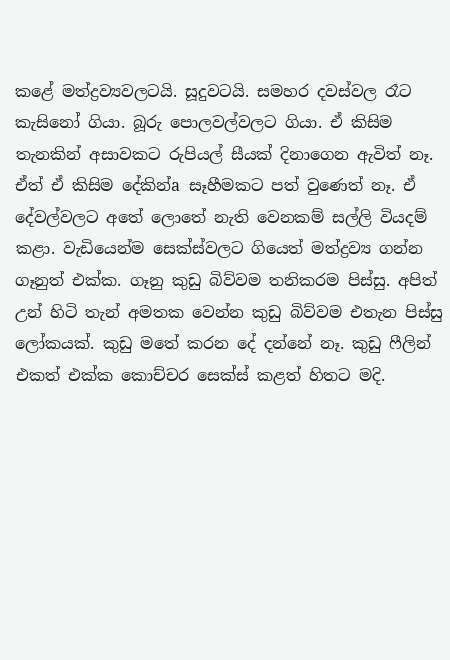කළේ මත්ද්‍රව්‍යවලටයි. සූදුවටයි. සමහර දවස්‌වල රෑට කැසිනෝ ගියා. බූරු පොලවල්වලට ගියා. ඒ කිසිම තැනකින් අසාවකට රුපියල් සීයක්‌ දිනාගෙන ඇවිත් නෑ. ඒත් ඒ කිසිම දේකින්a සෑහීමකට පත් වුණෙත් නෑ. ඒ දේවල්වලට අතේ ලොතේ නැති වෙනකම් සල්ලි වියදම් කළා. වැඩියෙන්ම සෙක්‌ස්‌වලට ගියෙත් මත්ද්‍රව්‍ය ගන්න ගෑනුත් එක්‌ක. ගෑනු කුඩු බිව්වම තනිකරම පිස්‌සු. අපිත් උන් හිටි තැන් අමතක වෙන්න කුඩු බිව්වම එතැන පිස්‌සු ලෝකයක්‌. කුඩු මතේ කරන දේ දන්නේ නෑ. කුඩු ෆීලින් එකත් එක්‌ක කොච්චර සෙක්‌ස්‌ කළත් හිතට මදි.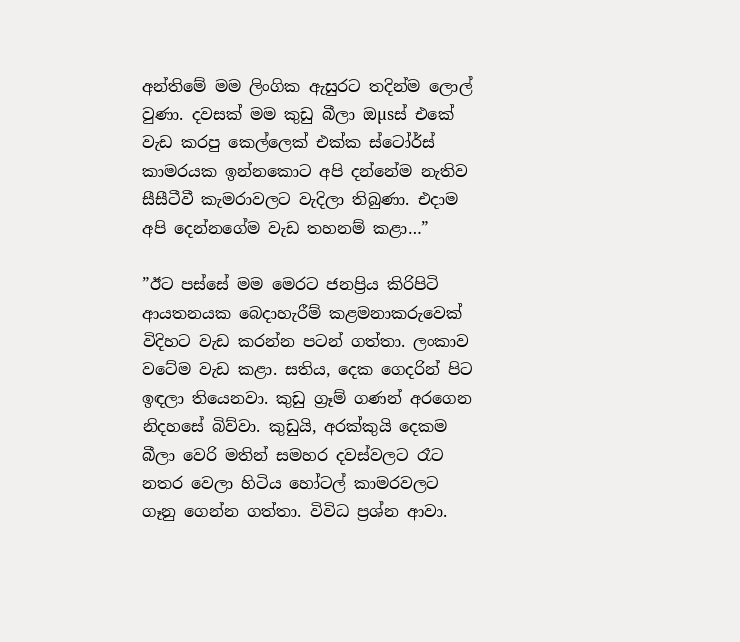අන්තිමේ මම ලිංගික ඇසුරට තදින්ම ලොල් වුණා. දවසක්‌ මම කුඩු බීලා ඔµsස්‌ එකේ වැඩ කරපු කෙල්ලෙක්‌ එක්‌ක ස්‌ටෝර්ස්‌ කාමරයක ඉන්නකොට අපි දන්නේම නැතිව සීසීටීවී කැමරාවලට වැදිලා තිබුණා. එදාම අපි දෙන්නගේම වැඩ තහනම් කළා…”

”ඊට පස්‌සේ මම මෙරට ජනප්‍රිය කිරිපිටි ආයතනයක බෙදාහැරීම් කළමනාකරුවෙක්‌ විදිහට වැඩ කරන්න පටන් ගත්තා. ලංකාව වටේම වැඩ කළා. සතිය, දෙක ගෙදරින් පිට ඉඳලා තියෙනවා. කුඩු ග්‍රෑම් ගණන් අරගෙන නිදහසේ බිව්වා. කුඩුයි, අරක්‌කුයි දෙකම බීලා වෙරි මතින් සමහර දවස්‌වලට රෑට නතර වෙලා හිටිය හෝටල් කාමරවලට ගෑනු ගෙන්න ගත්තා. විවිධ ප්‍රශ්න ආවා.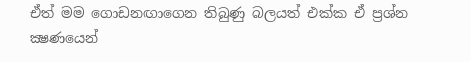ඒත් මම ගොඩනඟාගෙන තිබුණු බලයත් එක්‌ක ඒ ප්‍රශ්න ක්‍ෂණයෙන්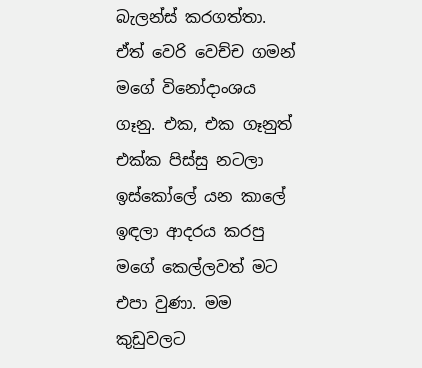බැලන්ස්‌ කරගත්තා. ඒත් වෙරි වෙච්ච ගමන් මගේ විනෝදාංශය ගෑනු. එක, එක ගෑනුත් එක්‌ක පිස්‌සු නටලා ඉස්‌කෝලේ යන කාලේ ඉඳලා ආදරය කරපු මගේ කෙල්ලවත් මට එපා වුණා. මම කුඩුවලට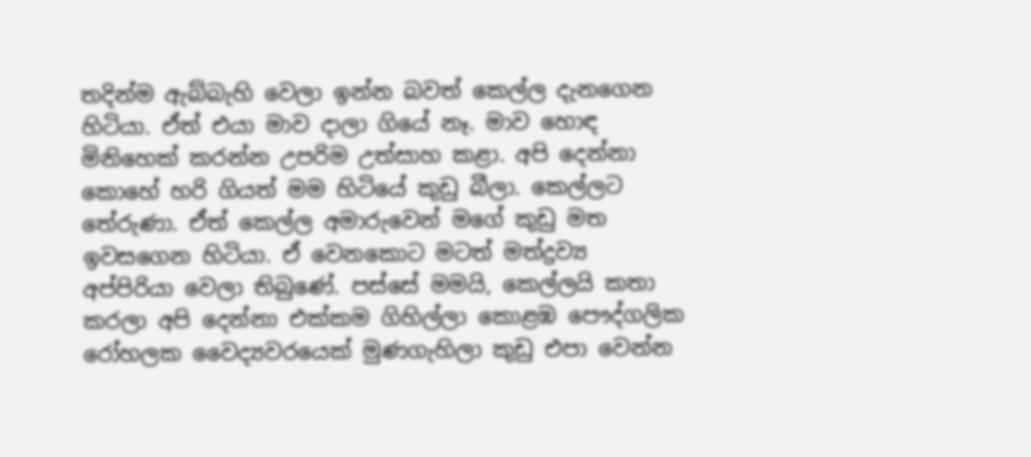තදින්ම ඇබ්බැහි වෙලා ඉන්න බවත් කෙල්ල දැනගෙන හිටියා. ඒත් එයා මාව දාලා ගියේ නෑ. මාව හොඳ මිනිහෙක්‌ කරන්න උපරිම උත්සාහ කළා. අපි දෙන්නා කොහේ හරි ගියත් මම හිටියේ කුඩු බීලා. කෙල්ලට තේරුණා. ඒත් කෙල්ල අමාරුවෙන් මගේ කුඩු මත ඉවසගෙන හිටියා. ඒ වෙනකොට මටත් මත්ද්‍රව්‍ය අප්පිරියා වෙලා තිබුණේ. පස්‌සේ මමයි, කෙල්ලයි කතා කරලා අපි දෙන්නා එක්‌කම ගිහිල්ලා කොළඹ පෞද්ගලික රෝහලක වෛද්‍යවරයෙක්‌ මුණගැහිලා කුඩු එපා වෙන්න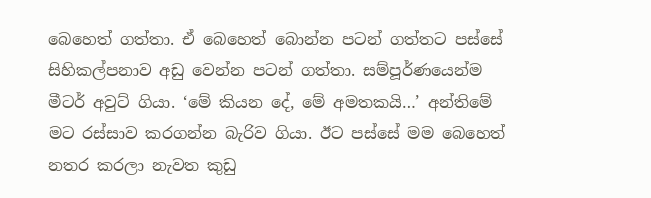බෙහෙත් ගත්තා. ඒ බෙහෙත් බොන්න පටන් ගත්තට පස්‌සේ සිහිකල්පනාව අඩු වෙන්න පටන් ගත්තා. සම්පූර්ණයෙන්ම මීටර් අවුට්‌ ගියා. ‘මේ කියන දේ, මේ අමතකයි…’ අන්තිමේ මට රස්‌සාව කරගන්න බැරිව ගියා. ඊට පස්‌සේ මම බෙහෙත් නතර කරලා නැවත කුඩු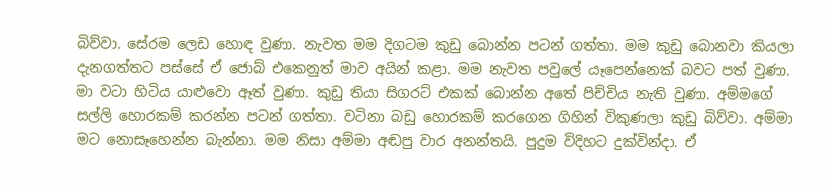බිව්වා. සේරම ලෙඩ හොඳ වුණා. නැවත මම දිගටම කුඩු බොන්න පටන් ගත්තා. මම කුඩු බොනවා කියලා දැනගත්තට පස්‌සේ ඒ ජොබ් එකෙනුත් මාව අයින් කළා. මම නැවත පවුලේ යෑපෙන්නෙක්‌ බවට පත් වුණා. මා වටා හිටිය යාළුවො ඈත් වුණා. කුඩු තියා සිගරට්‌ එකක්‌ බොන්න අතේ පිච්චිය නැති වුණා. අම්මගේ සල්ලි හොරකම් කරන්න පටන් ගත්තා. වටිනා බඩු හොරකම් කරගෙන ගිහින් විකුණලා කුඩු බිව්වා. අම්මා මට නොසෑහෙන්න බැන්නා. මම නිසා අම්මා අඬපු වාර අනන්තයි. පුදුම විදිහට දුක්‌වින්දා. ඒ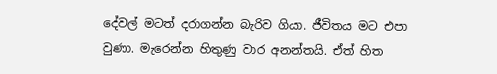දේවල් මටත් දරාගන්න බැරිව ගියා. ජීවිතය මට එපා වුණා. මැරෙන්න හිතුණු වාර අනන්තයි. ඒත් හිත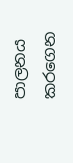පාලනය කරගෙන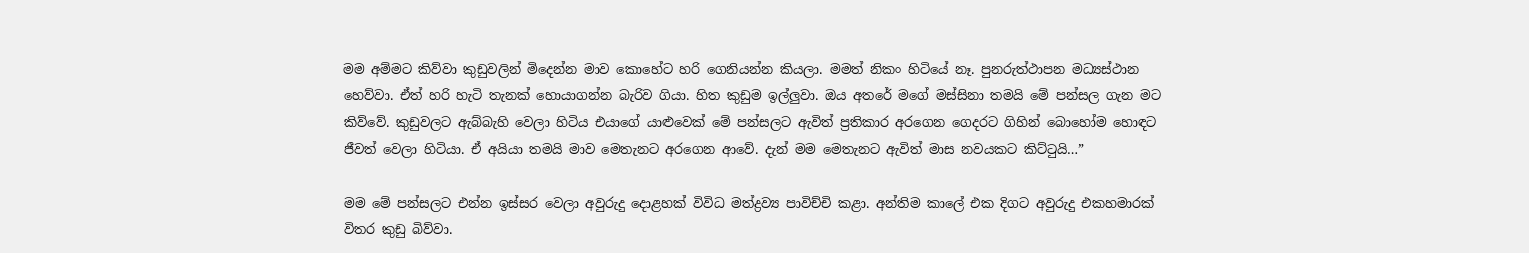මම අම්මට කිව්වා කුඩුවලින් මිදෙන්න මාව කොහේට හරි ගෙනියන්න කියලා. මමත් නිකං හිටියේ නෑ. පුනරුත්ථාපන මධ්‍යස්‌ථාන හෙව්වා. ඒත් හරි හැටි තැනක්‌ හොයාගන්න බැරිව ගියා. හිත කුඩුම ඉල්ලුවා. ඔය අතරේ මගේ මස්‌සිනා තමයි මේ පන්සල ගැන මට කිව්වේ. කුඩුවලට ඇබ්බැහි වෙලා හිටිය එයාගේ යාළුවෙක්‌ මේ පන්සලට ඇවිත් ප්‍රතිකාර අරගෙන ගෙදරට ගිහින් බොහෝම හොඳට ජීවත් වෙලා හිටියා. ඒ අයියා තමයි මාව මෙතැනට අරගෙන ආවේ. දැන් මම මෙතැනට ඇවිත් මාස නවයකට කිට්‌ටුයි…”

මම මේ පන්සලට එන්න ඉස්‌සර වෙලා අවුරුදු දොළහක්‌ විවිධ මත්ද්‍රව්‍ය පාවිච්චි කළා. අන්තිම කාලේ එක දිගට අවුරුදු එකහමාරක්‌ විතර කුඩු බිව්වා.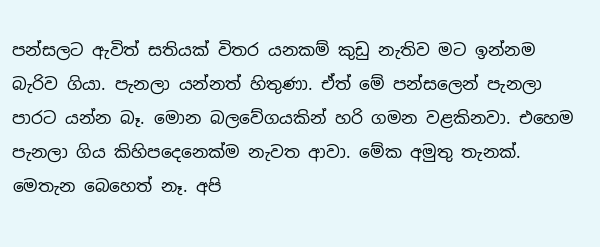පන්සලට ඇවිත් සතියක්‌ විතර යනකම් කුඩු නැතිව මට ඉන්නම බැරිව ගියා. පැනලා යන්නත් හිතුණා. ඒත් මේ පන්සලෙන් පැනලා පාරට යන්න බෑ. මොන බලවේගයකින් හරි ගමන වළකිනවා. එහෙම පැනලා ගිය කිහිපදෙනෙක්‌ම නැවත ආවා. මේක අමුතු තැනක්‌. මෙතැන බෙහෙත් නෑ. අපි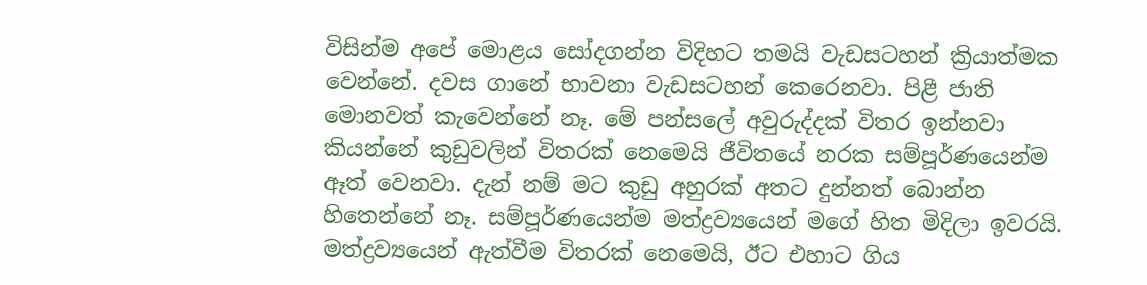විසින්ම අපේ මොළය සෝදගන්න විදිහට තමයි වැඩසටහන් ක්‍රියාත්මක වෙන්නේ. දවස ගානේ භාවනා වැඩසටහන් කෙරෙනවා. පිළී ජාති මොනවත් කැවෙන්නේ නෑ. මේ පන්සලේ අවුරුද්දක්‌ විතර ඉන්නවා කියන්නේ කුඩුවලින් විතරක්‌ නෙමෙයි ජීවිතයේ නරක සම්පූර්ණයෙන්ම ඈත් වෙනවා. දැන් නම් මට කුඩු අහුරක්‌ අතට දුන්නත් බොන්න හිතෙන්නේ නෑ. සම්පූර්ණයෙන්ම මත්ද්‍රව්‍යයෙන් මගේ හිත මිදිලා ඉවරයි. මත්ද්‍රව්‍යයෙන් ඇත්වීම විතරක්‌ නෙමෙයි, ඊට එහාට ගිය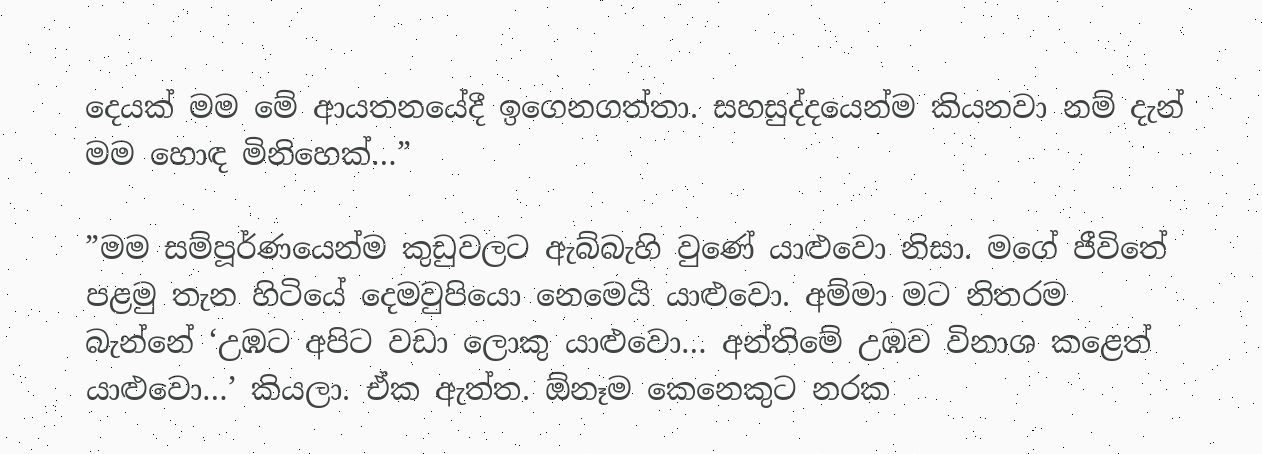දෙයක්‌ මම මේ ආයතනයේදී ඉගෙනගත්තා. සහසුද්දයෙන්ම කියනවා නම් දැන් මම හොඳ මිනිහෙක්‌…”

”මම සම්පූර්ණයෙන්ම කුඩුවලට ඇබ්බැහි වුණේ යාළුවො නිසා. මගේ ජීවිතේ පළමු තැන හිටියේ දෙමවුපියො නෙමෙයි යාළුවො. අම්මා මට නිතරම බැන්නේ ‘උඹට අපිට වඩා ලොකු යාළුවො… අන්තිමේ උඹව විනාශ කළෙත් යාළුවො…’ කියලා. ඒක ඇත්ත. ඕනෑම කෙනෙකුට නරක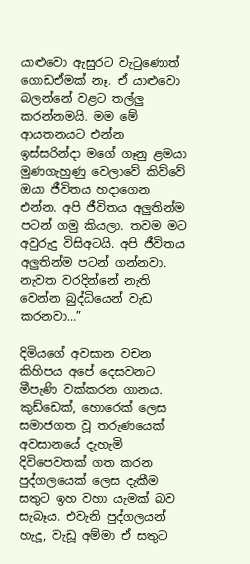යාළුවො ඇසුරට වැටුණොත් ගොඩඒමක්‌ නෑ. ඒ යාළුවො බලන්නේ වළට තල්ලු කරන්නමයි. මම මේ ආයතනයට එන්න ඉස්‌සරින්දා මගේ ගෑනු ළමයා මුණගැහුණු වෙලාවේ කිව්වේ ඔයා ජීවිතය හදාගෙන එන්න. අපි ජීවිතය අලුතින්ම පටන් ගමු කියලා. තවම මට අවුරුදු විසිඅටයි. අපි ජීවිතය අලුතින්ම පටන් ගන්නවා. නැවත වරදින්නේ නැති වෙන්න බුද්ධියෙන් වැඩ කරනවා…”

දිමියගේ අවසාන වචන කිහිපය අපේ දෙසවනට මීපැණි වක්‌කරන ගානය. කුඩ්ඩෙක්‌, හොරෙක්‌ ලෙස සමාජගත වූ තරුණයෙක්‌ අවසානයේ දැහැමි දිවිපෙවතක්‌ ගත කරන පුද්ගලයෙක්‌ ලෙස දැකීම සතුට ඉහ වහා යැමක්‌ බව සැබෑය. එවැනි පුද්ගලයන් හැදූ, වැඩූ අම්මා ඒ සතුට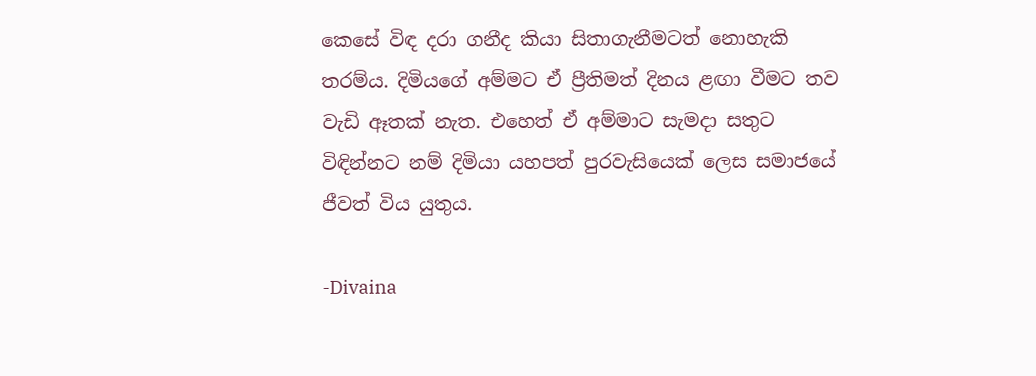කෙසේ විඳ දරා ගනීද කියා සිතාගැනීමටත් නොහැකි තරම්ය. දිමියගේ අම්මට ඒ ප්‍රීතිමත් දිනය ළඟා වීමට තව වැඩි ඈතක්‌ නැත. එහෙත් ඒ අම්මාට සැමදා සතුට විඳින්නට නම් දිමියා යහපත් පුරවැසියෙක්‌ ලෙස සමාජයේ ජීවත් විය යුතුය.

-Divaina